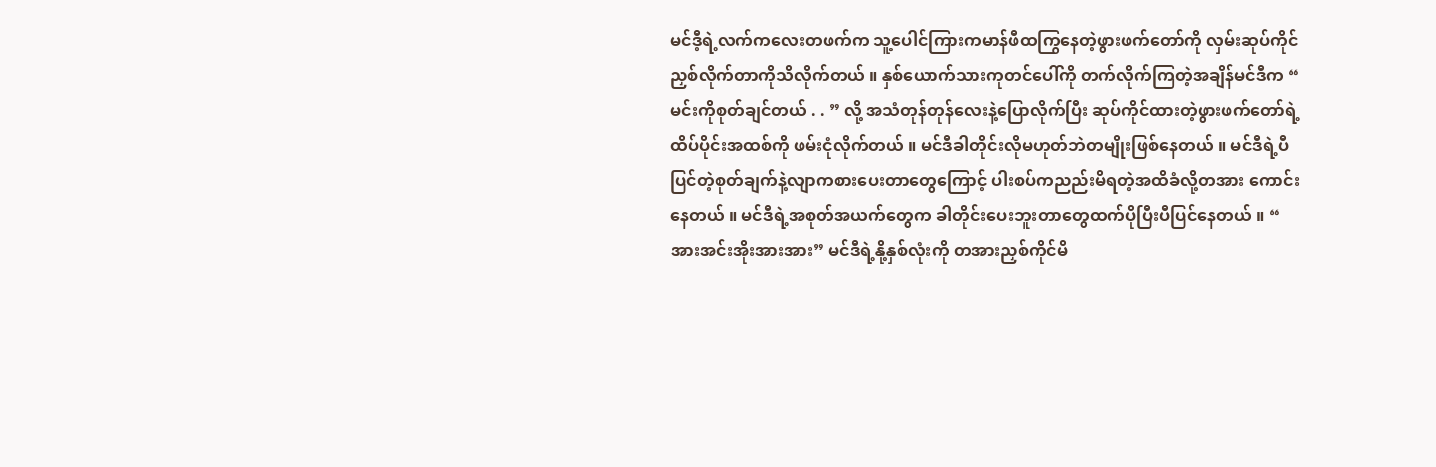မင်ဒီ့ရဲ့လက်ကလေးတဖက်က သူ့ပေါင်ကြားကမာန်ဖီထကြွနေတဲ့ဖွားဖက်တော်ကို လှမ်းဆုပ်ကိုင်ညှစ်လိုက်တာကိုသိလိုက်တယ် ။ နှစ်ယောက်သားကုတင်ပေါ်ကို တက်လိုက်ကြတဲ့အချိန်မင်ဒီက “ မင်းကိုစုတ်ချင်တယ် . . ” လို့ အသံတုန်တုန်လေးနဲ့ပြောလိုက်ပြီး ဆုပ်ကိုင်ထားတဲ့ဖွားဖက်တော်ရဲ့ထိပ်ပိုင်းအထစ်ကို ဖမ်းငုံလိုက်တယ် ။ မင်ဒီခါတိုင်းလိုမဟုတ်ဘဲတမျိုးဖြစ်နေတယ် ။ မင်ဒီရဲ့ပီပြင်တဲ့စုတ်ချက်နဲ့လျာကစားပေးတာတွေကြောင့် ပါးစပ်ကညည်းမိရတဲ့အထိခံလို့တအား ကောင်းနေတယ် ။ မင်ဒီရဲ့အစုတ်အယက်တွေက ခါတိုင်းပေးဘူးတာတွေထက်ပိုပြီးပီပြင်နေတယ် ။ “ အားအင်းအိုးအားအား” မင်ဒီရဲ့နို့နှစ်လုံးကို တအားညှစ်ကိုင်မိ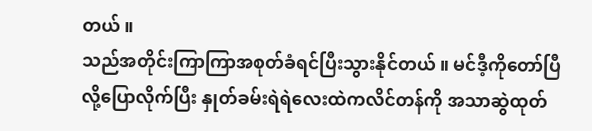တယ် ။
သည်အတိုင်းကြာကြာအစုတ်ခံရင်ပြီးသွားနိုင်တယ် ။ မင်ဒီ့ကိုတော်ပြီလို့ပြောလိုက်ပြီး နှုတ်ခမ်းရဲရဲလေးထဲကလိင်တန်ကို အသာဆွဲထုတ်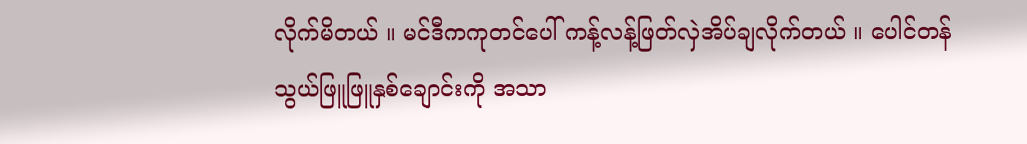လိုက်မိတယ် ။ မင်ဒီကကုတင်ပေါ် ကန့်လန့်ဖြတ်လှဲအိပ်ချလိုက်တယ် ။ ပေါင်တန်သွယ်ဖြူဖြူနှစ်ချောင်းကို အသာ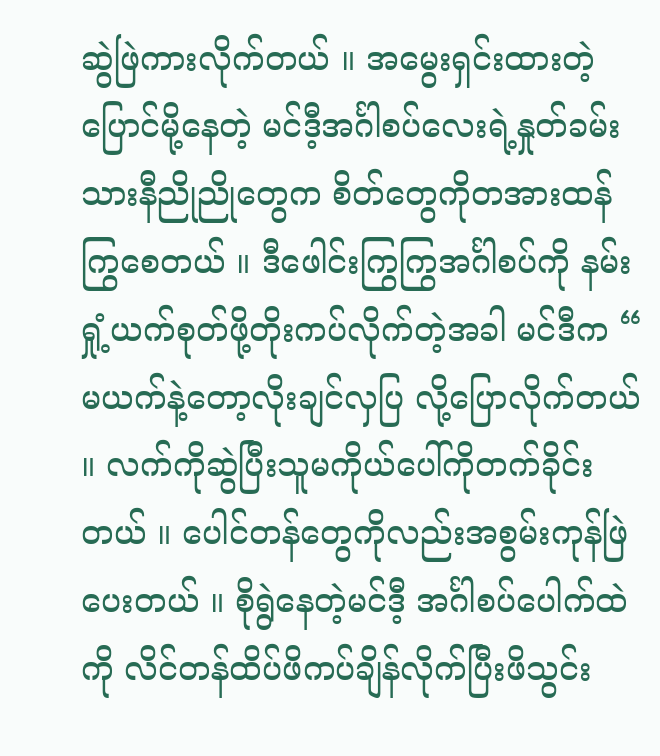ဆွဲဖြဲကားလိုက်တယ် ။ အမွေးရှင်းထားတဲ့ပြောင်မို့နေတဲ့ မင်ဒီ့အင်္ဂါစပ်လေးရဲ့နှုတ်ခမ်းသားနီညိုညိုတွေက စိတ်တွေကိုတအားထန်ကြွစေတယ် ။ ဒီဖေါင်းကြွကြွအင်္ဂါစပ်ကို နမ်းရှုံ့ယက်စုတ်ဖို့တိုးကပ်လိုက်တဲ့အခါ မင်ဒီက “ မယက်နဲ့တော့လိုးချင်လှပြ လို့ပြောလိုက်တယ် ။ လက်ကိုဆွဲပြီးသူမကိုယ်ပေါ်ကိုတက်ခိုင်းတယ် ။ ပေါင်တန်တွေကိုလည်းအစွမ်းကုန်ဖြဲပေးတယ် ။ စိုရွဲနေတဲ့မင်ဒီ့ အင်္ဂါစပ်ပေါက်ထဲကို လိင်တန်ထိပ်ဖိကပ်ချိန်လိုက်ပြီးဖိသွင်း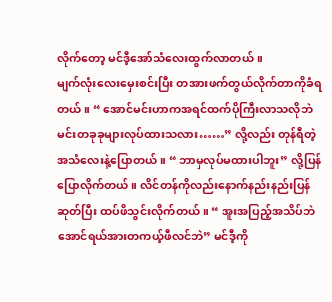လိုက်တော့ မင်ဒီ့အော်သံလေးထွက်လာတယ် ။
မျက်လုံးလေးမှေးစင်းပြီး တအားဖက်တွယ်လိုက်တာကိုခံရတယ် ။ “ အောင်မင်းဟာကအရင်ထက်ပိုကြီးလာသလိုဘဲ မင်းတခုခုများလုပ်ထားသလား……” လို့လည်း တုန်ရီတဲ့ အသံလေးနဲ့ပြောတယ် ။ “ ဘာမှလုပ်မထားပါဘူး” လို့ပြန်ပြောလိုက်တယ် ။ လိင်တန်ကိုလည်းနောက်နည်းနည်းပြန်ဆုတ်ပြီး ထပ်ဖိသွင်းလိုက်တယ် ။ “ အူးအပြည့်အသိပ်ဘဲအောင်ရယ်အားတကယ့်ဖီလင်ဘဲ” မင်ဒီ့ကို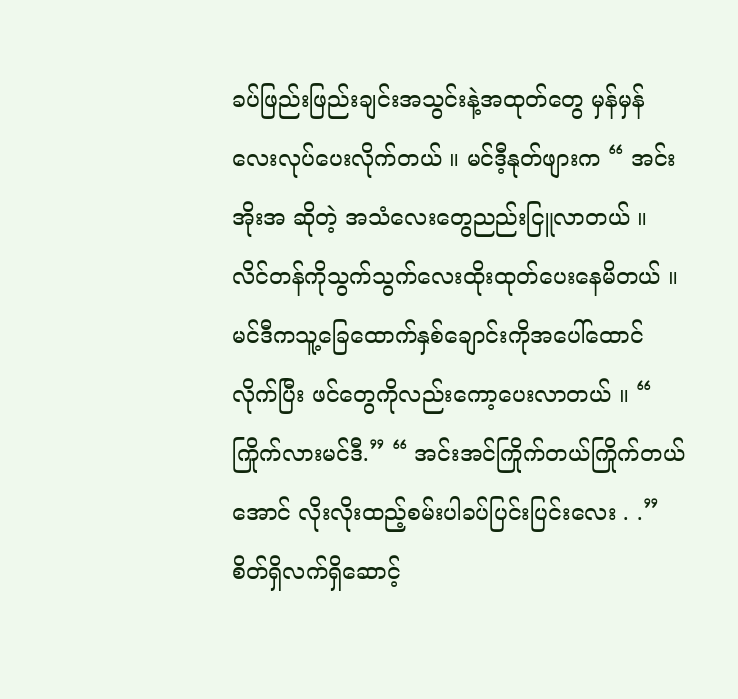ခပ်ဖြည်းဖြည်းချင်းအသွင်းနဲ့အထုတ်တွေ မှန်မှန်လေးလုပ်ပေးလိုက်တယ် ။ မင်ဒီ့နုတ်ဖျားက “ အင်းအိုးအ ဆိုတဲ့ အသံလေးတွေညည်းငြူလာတယ် ။ လိင်တန်ကိုသွက်သွက်လေးထိုးထုတ်ပေးနေမိတယ် ။
မင်ဒီကသူ့ခြေထောက်နှစ်ချောင်းကိုအပေါ်ထောင်လိုက်ပြီး ဖင်တွေကိုလည်းကော့ပေးလာတယ် ။ “ ကြိုက်လားမင်ဒီ.” “ အင်းအင်ကြိုက်တယ်ကြိုက်တယ်အောင် လိုးလိုးထည့်စမ်းပါခပ်ပြင်းပြင်းလေး . .” စိတ်ရှိလက်ရှိဆောင့်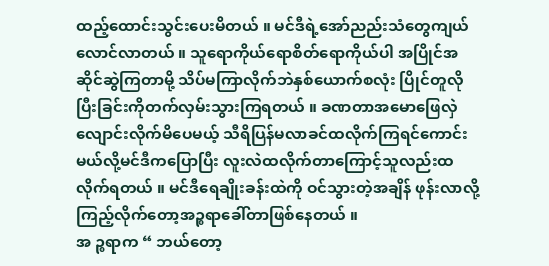ထည့်ထောင်းသွင်းပေးမိတယ် ။ မင်ဒီရဲ့အော်ညည်းသံတွေကျယ်လောင်လာတယ် ။ သူရောကိုယ်ရောစိတ်ရောကိုယ်ပါ အပြိုင်အဆိုင်ဆွဲကြတာမို့ သိပ်မကြာလိုက်ဘဲနှစ်ယောက်စလုံး ပြိုင်တူလိုပြီးခြင်းကိုတက်လှမ်းသွားကြရတယ် ။ ခဏတာအမောဖြေလှဲလျောင်းလိုက်မိပေမယ့် သီရိပြန်မလာခင်ထလိုက်ကြရင်ကောင်းမယ်လို့မင်ဒီကပြောပြီး လူးလဲထလိုက်တာကြောင့်သူလည်းထလိုက်ရတယ် ။ မင်ဒီရေချိုးခန်းထဲကို ဝင်သွားတဲ့အချိန် ဖုန်းလာလို့ကြည့်လိုက်တော့အဉ္စရာခေါ်တာဖြစ်နေတယ် ။
အ ဉ္စရာက “ ဘယ်တော့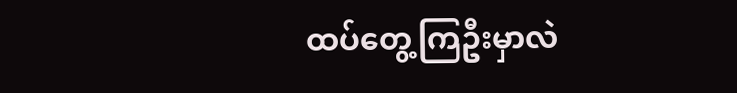ထပ်တွေ့ကြဦးမှာလဲ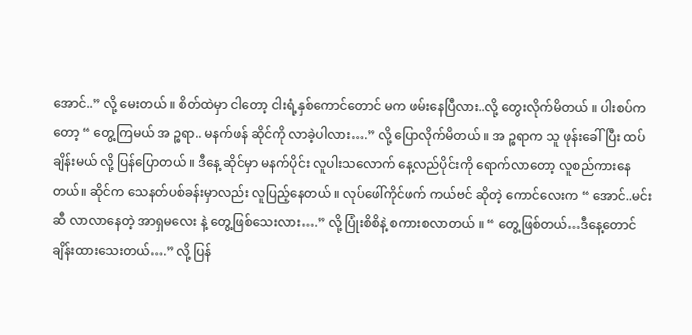အောင်..” လို့ မေးတယ် ။ စိတ်ထဲမှာ ငါတော့ ငါးရံ့နှစ်ကောင်တောင် မက ဖမ်းနေပြီလား..လို့ တွေးလိုက်မိတယ် ။ ပါးစပ်ကတော့ “ တွေ့ကြမယ် အ ဉ္စရာ.. မနက်ဖန် ဆိုင်ကို လာခဲ့ပါလား….” လို့ ပြောလိုက်မိတယ် ။ အ ဉ္စရာက သူ ဖုန်းခေါ်ပြီး ထပ် ချိန်းမယ် လို့ ပြန်ပြောတယ် ။ ဒီနေ့ ဆိုင်မှာ မနက်ပိုင်း လူပါးသလောက် နေ့လည်ပိုင်းကို ရောက်လာတော့ လူစည်ကားနေတယ်။ ဆိုင်က သေနတ်ပစ်ခန်းမှာလည်း လူပြည့်နေတယ် ။ လုပ်ဖေါ်ကိုင်ဖက် ကယ်ဗင် ဆိုတဲ့ ကောင်လေးက “ အောင်..မင်းဆီ လာလာနေတဲ့ အာရှမလေး နဲ့ တွေ့ဖြစ်သေးလား….” လို့ ပြုံးစိစိနဲ့ စကားစလာတယ် ။ “ တွေ့ဖြစ်တယ်…ဒီနေ့တောင် ချိန်းထားသေးတယ်….” လို့ ပြန်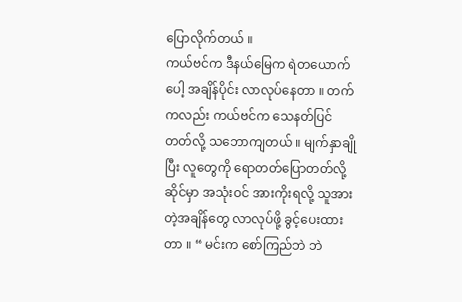ပြောလိုက်တယ် ။
ကယ်ဗင်က ဒီနယ်မြေက ရဲတယောက်ပေါ့ အချိန်ပိုင်း လာလုပ်နေတာ ။ တက် ကလည်း ကယ်ဗင်က သေနတ်ပြင်တတ်လို့ သဘောကျတယ် ။ မျက်နှာချိုပြီး လူတွေကို ရောတတ်ပြောတတ်လို့ ဆိုင်မှာ အသုံးဝင် အားကိုးရလို့ သူအားတဲ့အချိန်တွေ လာလုပ်ဖို့ ခွင့်ပေးထားတာ ။ “ မင်းက စော်ကြည်ဘဲ ဘဲ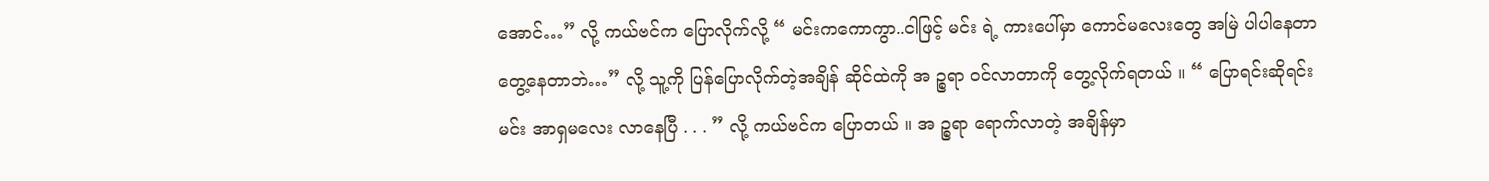အောင်…” လို့ ကယ်ဗင်က ပြောလိုက်လို့ “ မင်းကကောကွာ..ငါဖြင့် မင်း ရဲ့ ကားပေါ်မှာ ကောင်မလေးတွေ အမြဲ ပါပါနေတာ တွေ့နေတာဘဲ…” လို့ သူ့ကို ပြန်ပြောလိုက်တဲ့အချိန် ဆိုင်ထဲကို အ ဉ္စရာ ဝင်လာတာကို တွေ့လိုက်ရတယ် ။ “ ပြောရင်းဆိုရင်း မင်း အာရှမလေး လာနေပြီ . . . ” လို့ ကယ်ဗင်က ပြောတယ် ။ အ ဉ္စရာ ရောက်လာတဲ့ အချိန်မှာ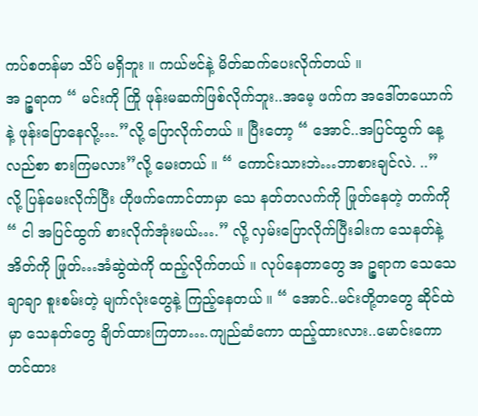ကပ်စတန်မာ သိပ် မရှိဘူး ။ ကယ်ဗင်နဲ့ မိတ်ဆက်ပေးလိုက်တယ် ။
အ ဉ္စရာက “ မင်းကို ကြို ဖုန်းမဆက်ဖြစ်လိုက်ဘူး..အမေ့ ဖက်က အဒေါ်တယောက်နဲ့ ဖုန်းပြောနေလို့….”လို့ ပြောလိုက်တယ် ။ ပြီးတော့ “ အောင်..အပြင်ထွက် နေ့လည်စာ စားကြမလား”လို့ မေးတယ် ။ “ ကောင်းသားဘဲ…ဘာစားချင်လဲ. ..” လို့ ပြန်မေးလိုက်ပြီး ဟိုဖက်ကောင်တာမှာ သေ နတ်တလက်ကို ဖြုတ်နေတဲ့ တက်ကို “ ငါ အပြင်ထွက် စားလိုက်အုံးမယ်….” လို့ လှမ်းပြောလိုက်ပြီးခါးက သေနတ်နဲ့ အိတ်ကို ဖြုတ်…အံဆွဲထဲကို ထည့်လိုက်တယ် ။ လုပ်နေတာတွေ အ ဉ္စရာက သေသေချာချာ စူးစမ်းတဲ့ မျက်လုံးတွေနဲ့ ကြည့်နေတယ် ။ “ အောင်..မင်းတို့တတွေ ဆိုင်ထဲမှာ သေနတ်တွေ ချိတ်ထားကြတာ….ကျည်ဆံကော ထည့်ထားလား..မောင်းကော တင်ထား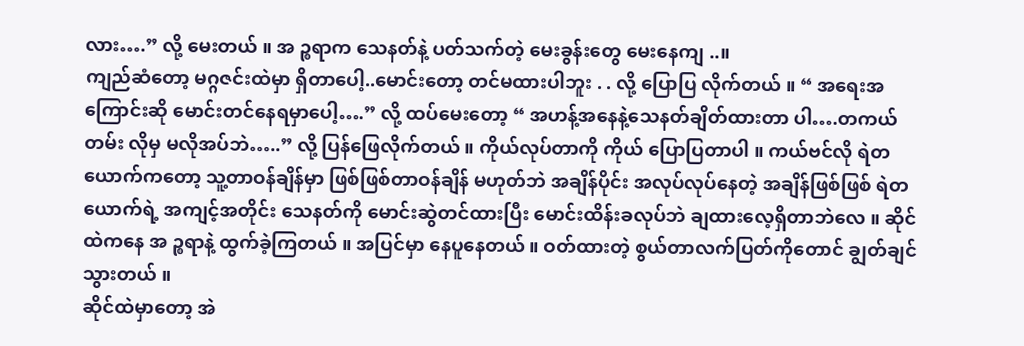လား….” လို့ မေးတယ် ။ အ ဉ္စရာက သေနတ်နဲ့ ပတ်သက်တဲ့ မေးခွန်းတွေ မေးနေကျ ..။
ကျည်ဆံတော့ မဂ္ဂဇင်းထဲမှာ ရှိတာပေါ့..မောင်းတော့ တင်မထားပါဘူး . . လို့ ပြောပြ လိုက်တယ် ။ “ အရေးအကြောင်းဆို မောင်းတင်နေရမှာပေါ့….” လို့ ထပ်မေးတော့ “ အဟန့်အနေနဲ့သေနတ်ချိတ်ထားတာ ပါ….တကယ်တမ်း လိုမှ မလိုအပ်ဘဲ…..” လို့ ပြန်ဖြေလိုက်တယ် ။ ကိုယ်လုပ်တာကို ကိုယ် ပြောပြတာပါ ။ ကယ်ဗင်လို ရဲတယောက်ကတော့ သူ့တာဝန်ချိန်မှာ ဖြစ်ဖြစ်တာဝန်ချိန် မဟုတ်ဘဲ အချိန်ပိုင်း အလုပ်လုပ်နေတဲ့ အချိန်ဖြစ်ဖြစ် ရဲတယောက်ရဲ့ အကျင့်အတိုင်း သေနတ်ကို မောင်းဆွဲတင်ထားပြီး မောင်းထိန်းခလုပ်ဘဲ ချထားလေ့ရှိတာဘဲလေ ။ ဆိုင်ထဲကနေ အ ဉ္စရာနဲ့ ထွက်ခဲ့ကြတယ် ။ အပြင်မှာ နေပူနေတယ် ။ ဝတ်ထားတဲ့ စွယ်တာလက်ပြတ်ကိုတောင် ချွတ်ချင်သွားတယ် ။
ဆိုင်ထဲမှာတော့ အဲ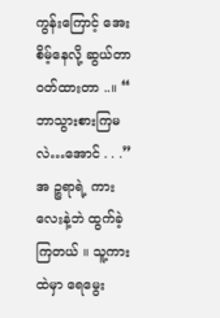ကွန်းကြောင့် အေးစိမ့်နေလို့ ဆွယ်တာ ဝတ်ထားတာ ..။ “ ဘာသွားစားကြမလဲ…အောင် . . .” အ ဉ္စရာရဲ့ ကားလေးနဲ့ဘဲ ထွက်ခဲ့ကြတယ် ။ သူ့ကားထဲမှာ ရေမွေး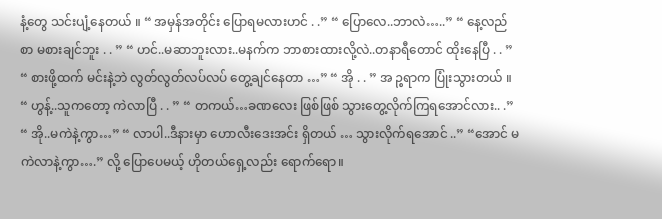နံ့တွေ သင်းပျံ့နေတယ် ။ “ အမှန်အတိုင်း ပြောရမလားဟင် . .” “ ပြောလေ..ဘာလဲ…..” “ နေ့လည်စာ မစားချင်ဘူး . . ” “ ဟင်..မဆာဘူးလား..မနက်က ဘာစားထားလို့လဲ..တနာရီတောင် ထိုးနေပြီ . . ” “ စားဖို့ထက် မင်းနဲ့ဘဲ လွတ်လွတ်လပ်လပ် တွေ့ချင်နေတာ …” “ အို . . ” အ ဉ္စရာက ပြုံးသွားတယ် ။ “ ဟွန့်..သူကတော့ ကဲလာပြီ . . ” “ တကယ်…ခဏလေး ဖြစ်ဖြစ် သွားတွေ့လိုက်ကြရအောင်လား.. .” “ အို..မကဲနဲ့ကွာ…” “ လာပါ..ဒီနားမှာ ဟောလီးဒေးအင်း ရှိတယ် … သွားလိုက်ရအောင် ..” “အောင် မကဲလာနဲ့ကွာ….” လို့ ပြောပေမယ့် ဟိုတယ်ရှေ့လည်း ရောက်ရော။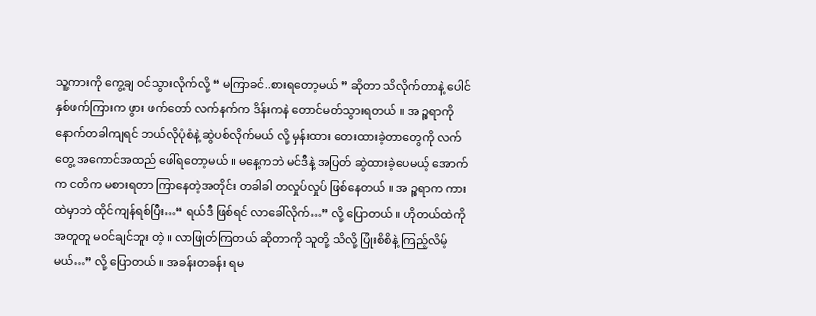သူ့ကားကို ကွေ့ချ ဝင်သွားလိုက်လို့ “ မကြာခင်..စားရတော့မယ် ” ဆိုတာ သိလိုက်တာနဲ့ ပေါင်နှစ်ဖက်ကြားက ဖွား ဖက်တော် လက်နက်က ဒိန်းကနဲ တောင်မတ်သွားရတယ် ။ အ ဉ္စရာကို နောက်တခါကျရင် ဘယ်လိုပုံစံနဲ့ ဆွဲပစ်လိုက်မယ် လို့ မှန်းထား တေးထားခဲ့တာတွေကို လက်တွေ့ အကောင်အထည် ဖေါ်ရတော့မယ် ။ မနေ့ကဘဲ မင်ဒီနဲ့ အပြတ် ဆွဲထားခဲ့ပေမယ့် အောက်က ငတိက မစားရတာ ကြာနေတဲ့အတိုင်း တခါခါ တလှုပ်လှုပ် ဖြစ်နေတယ် ။ အ ဉ္စရာက ကားထဲမှာဘဲ ထိုင်ကျန်ရစ်ပြီး…“ ရယ်ဒီ ဖြစ်ရင် လာခေါ်လိုက်…” လို့ ပြောတယ် ။ ဟိုတယ်ထဲကို အတူတူ မဝင်ချင်ဘူး တဲ့ ။ လာဖြုတ်ကြတယ် ဆိုတာကို သူတို့ သိလို့ ပြုံးစိစိနဲ့ ကြည့်လိမ့်မယ်…” လို့ ပြောတယ် ။ အခန်းတခန်း ရမ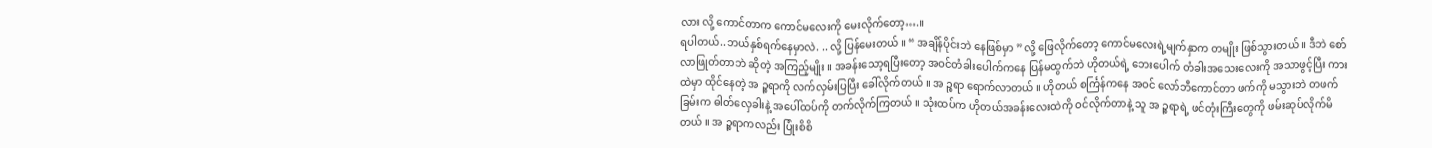လား လို့ ကောင်တာက ကောင်မလေးကို မေးလိုက်တော့….။
ရပါတယ်..ဘယ်နှစ်ရက်နေမှာလဲ. .. လို့ ပြန်မေးတယ် ။ “ အချိန်ပိုင်းဘဲ နေဖြစ်မှာ ” လို့ ဖြေလိုက်တော့ ကောင်မလေးရဲ့မျက်နှာက တမျိုး ဖြစ်သွားတယ် ။ ဒီဘဲ စော်လာဖြုတ်တာဘဲ ဆိုတဲ့ အကြည့်မျိုး ။ အခန်းသော့ရပြီးတော့ အဝင်တံခါးပေါက်ကနေ ပြန်မထွက်ဘဲ ဟိုတယ်ရဲ့ ဘေးပေါက် တံခါးအသေးလေးကို အသာဖွင့်ပြီး ကားထဲမှာ ထိုင်နေတဲ့ အ ဉ္စရာကို လက်လှမ်းပြပြီး ခေါ်လိုက်တယ် ။ အ ဉ္စရာ ရောက်လာတယ် ။ ဟိုတယ် စင်္ကြန်ကနေ အဝင် လော်ဘီကောင်တာ ဖက်ကို မသွားဘဲ တဖက်ခြမ်းက ဓါတ်လှေခါးနဲ့ အပေါ်ထပ်ကို တက်လိုက်ကြတယ် ။ သုံးထပ်က ဟိုတယ်အခန်းလေးထဲကို ဝင်လိုက်တာနဲ့ သူ အ ဉ္စရာရဲ့ ဖင်တုံးကြီးတွေကို ဖမ်းဆုပ်လိုက်မိတယ် ။ အ ဉ္စရာကလည်း ပြုံးစိစိ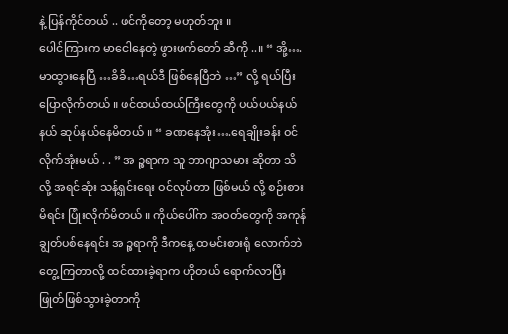နဲ့ ပြန်ကိုင်တယ် .. ဖင်ကိုတော့ မဟုတ်ဘူး ။
ပေါင်ကြားက မာငေါနေတဲ့ ဖွားဖက်တော် ဆီကို ..။ “ အို့….မာထွားနေပြီ …ခိခိ…ရယ်ဒီ ဖြစ်နေပြီဘဲ …” လို့ ရယ်ပြီး ပြောလိုက်တယ် ။ ဖင်ထယ်ထယ်ကြီးတွေကို ပယ်ပယ်နယ်နယ် ဆုပ်နယ်နေမိတယ် ။ “ ခဏနေအုံး….ရေချိုးခန်း ဝင်လိုက်အုံးမယ် . . ” အ ဉ္စရာက သူ ဘာဂျာသမား ဆိုတာ သိလို့ အရင်ဆုံး သန့်ရှင်းရေး ဝင်လုပ်တာ ဖြစ်မယ် လို့ စဉ်းစား မိရင်း ပြုံးလိုက်မိတယ် ။ ကိုယ်ပေါ်က အဝတ်တွေကို အကုန် ချွတ်ပစ်နေရင်း အ ဉ္စရာကို ဒီကနေ့ ထမင်းစားရုံ လောက်ဘဲ တွေ့ကြတာလို့ ထင်ထားခဲ့ရာက ဟိုတယ် ရောက်လာပြီး ဖြုတ်ဖြစ်သွားခဲ့တာကို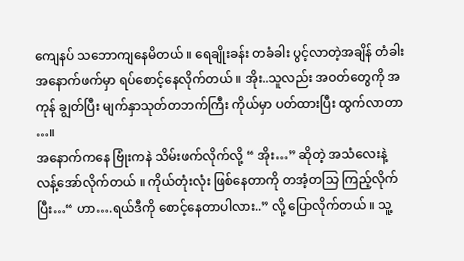ကျေနပ် သဘောကျနေမိတယ် ။ ရေချိုးခန်း တခံခါး ပွင့်လာတဲ့အချိန် တံခါး အနောက်ဖက်မှာ ရပ်စောင့်နေလိုက်တယ် ။ အိုး..သူလည်း အဝတ်တွေကို အကုန် ချွတ်ပြီး မျက်နှာသုတ်တဘက်ကြီး ကိုယ်မှာ ပတ်ထားပြီး ထွက်လာတာ …။
အနောက်ကနေ ဗြုံးကနဲ သိမ်းဖက်လိုက်လို့ “ အိုး…” ဆိုတဲ့ အသံလေးနဲ့ လန့်အော်လိုက်တယ် ။ ကိုယ်တုံးလုံး ဖြစ်နေတာကို တအံ့တသြ ကြည့်လိုက်ပြီး…“ ဟာ….ရယ်ဒီကို စောင့်နေတာပါလား..” လို့ ပြောလိုက်တယ် ။ သူ့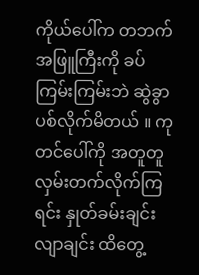ကိုယ်ပေါ်က တဘက်အဖြူကြီးကို ခပ်ကြမ်းကြမ်းဘဲ ဆွဲခွာပစ်လိုက်မိတယ် ။ ကုတင်ပေါ်ကို အတူတူ လှမ်းတက်လိုက်ကြရင်း နှုတ်ခမ်းချင်း လျာချင်း ထိတွေ့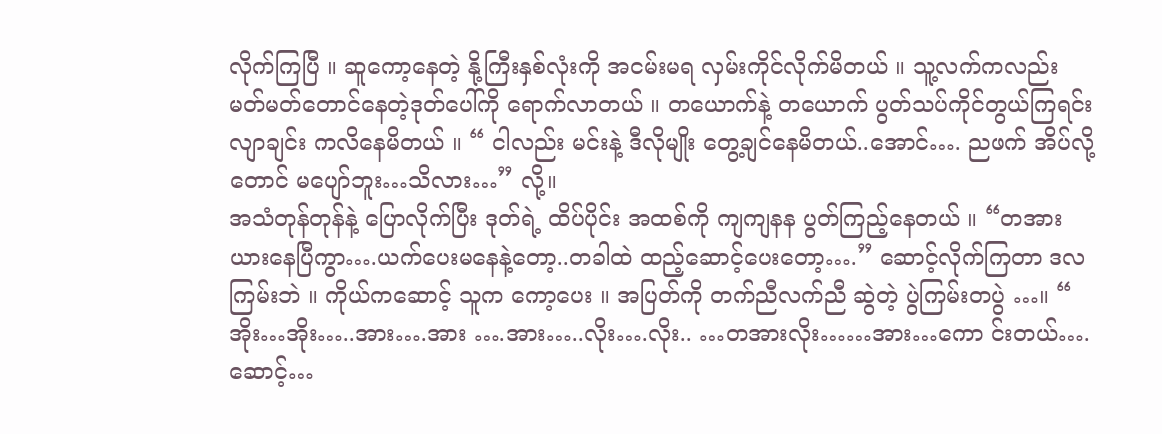လိုက်ကြပြီ ။ ဆူကော့နေတဲ့ နို့ကြီးနှစ်လုံးကို အငမ်းမရ လှမ်းကိုင်လိုက်မိတယ် ။ သူ့လက်ကလည်း မတ်မတ်တောင်နေတဲ့ဒုတ်ပေါ်ကို ရောက်လာတယ် ။ တယောက်နဲ့ တယောက် ပွတ်သပ်ကိုင်တွယ်ကြရင်း လျာချင်း ကလိနေမိတယ် ။ “ ငါလည်း မင်းနဲ့ ဒီလိုမျိုး တွေ့ချင်နေမိတယ်..အောင်…. ညဖက် အိပ်လို့တောင် မပျော်ဘူး…သိလား…” လို့။
အသံတုန်တုန်နဲ့ ပြောလိုက်ပြီး ဒုတ်ရဲ့ ထိပ်ပိုင်း အထစ်ကို ကျကျနန ပွတ်ကြည့်နေတယ် ။ “တအား ယားနေပြီကွာ….ယက်ပေးမနေနဲ့တော့..တခါထဲ ထည့်ဆောင့်ပေးတော့….” ဆောင့်လိုက်ကြတာ ဒလကြမ်းဘဲ ။ ကိုယ်ကဆောင့် သူက ကော့ပေး ။ အပြတ်ကို တက်ညီလက်ညီ ဆွဲတဲ့ ပွဲကြမ်းတပွဲ …။ “ အိုး…အိုး…..အား….အား ….အား…..လိုး….လိုး.. …တအားလိုး……အား…ကော င်းတယ်….ဆောင့်…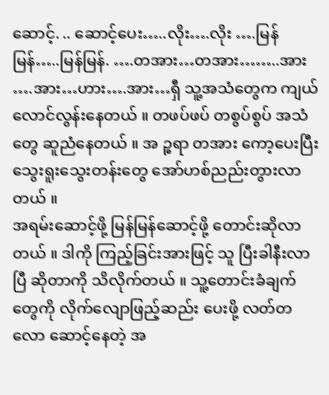ဆောင့်. .. ဆောင့်ပေး…..လိုး….လိုး ….မြန်မြန်…..မြန်မြန်. ….တအား…တအား……..အား ….အား…ဟား….အား…ရှီ သူ့အသံတွေက ကျယ်လောင်လွန်းနေတယ် ။ တဖပ်ဖပ် တစွပ်စွပ် အသံတွေ ဆူညံနေတယ် ။ အ ဉ္စရာ တအား ကော့ပေးပြီး သွေးရူးသွေးတန်းတွေ အော်ဟစ်ညည်းတွားလာတယ် ။
အရမ်းဆောင့်ဖို့ မြန်မြန်ဆောင့်ဖို့ တောင်းဆိုလာတယ် ။ ဒါကို ကြည့်ခြင်းအားဖြင့် သူ ပြီးခါနီးလာပြီ ဆိုတာကို သိလိုက်တယ် ။ သူ့တောင်းခံချက်တွေကို လိုက်လျောဖြည့်ဆည်း ပေးဖို့ လတ်တလော ဆောင့်နေတဲ့ အ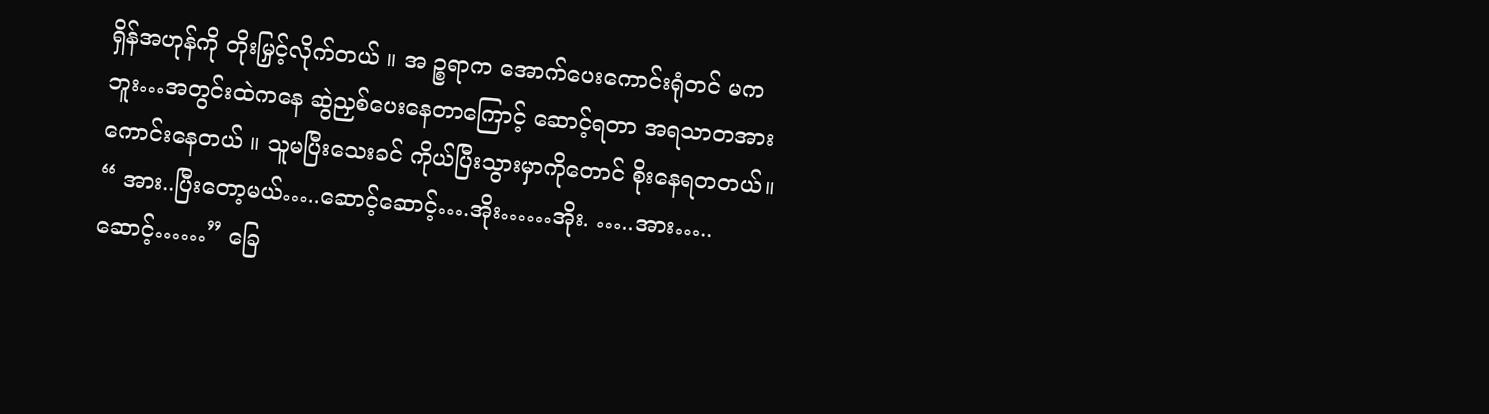ရှိန်အဟုန်ကို တိုးမြှင့်လိုက်တယ် ။ အ ဉ္စရာက အောက်ပေးကောင်းရုံတင် မကဘူး…အတွင်းထဲကနေ ဆွဲညှစ်ပေးနေတာကြောင့် ဆောင့်ရတာ အရသာတအားကောင်းနေတယ် ။ သူမပြီးသေးခင် ကိုယ်ပြီးသွားမှာကိုတောင် စိုးနေရတတယ်။ “ အား..ပြီးတော့မယ်…..ဆောင့်ဆောင့်….အိုး……အိုး. …..အား…..ဆောင့်……” ခြေ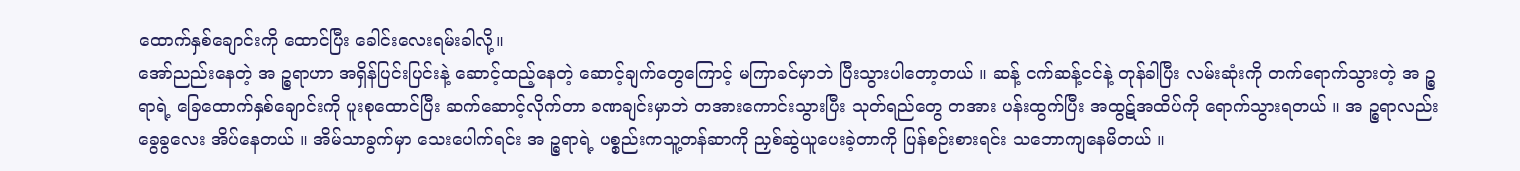ထောက်နှစ်ချောင်းကို ထောင်ပြီး ခေါင်းလေးရမ်းခါလို့။
အော်ညည်းနေတဲ့ အ ဉ္စရာဟာ အရှိန်ပြင်းပြင်းနဲ့ ဆောင့်ထည့်နေတဲ့ ဆောင့်ချက်တွေကြောင့် မကြာခင်မှာဘဲ ပြီးသွားပါတော့တယ် ။ ဆန့် ငက်ဆန့်ငင်နဲ့ တုန်ခါပြီး လမ်းဆုံးကို တက်ရောက်သွားတဲ့ အ ဉ္စရာရဲ့ ခြေထောက်နှစ်ချောင်းကို ပူးစုထောင်ပြီး ဆက်ဆောင့်လိုက်တာ ခဏချင်းမှာဘဲ တအားကောင်းသွားပြီး သုတ်ရည်တွေ တအား ပန်းထွက်ပြီး အထွဋ်အထိပ်ကို ရောက်သွားရတယ် ။ အ ဉ္စရာလည်း ခွေခွလေး အိပ်နေတယ် ။ အိမ်သာခွက်မှာ သေးပေါက်ရင်း အ ဉ္စရာရဲ့ ပစ္စည်းကသူ့တန်ဆာကို ညှစ်ဆွဲယူပေးခဲ့တာကို ပြန်စဉ်းစားရင်း သဘောကျနေမိတယ် ။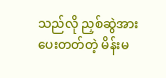သည်လို ညှစ်ဆွဲအားပေးတတ်တဲ့ မိန်းမ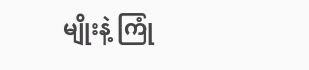မျိုးနဲ့ ကြုံ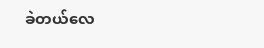ခဲတယ်လေ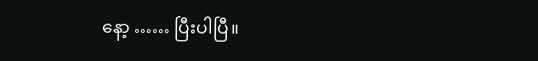နော့ …… ပြီးပါပြီ။